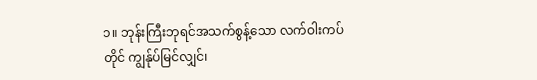၁။ ဘုန်းကြီးဘုရင်အသက်စွန့်သော လက်ဝါးကပ်တိုင် ကျွန်ုပ်မြင်လျှင်၊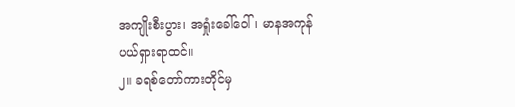အကျိုးစီးပွား၊ အရှုံးခေါ်ဝေါ်၊ မာနအကုန် ပယ်ရှားရာထင်။
၂။ ခရစ်တော်ကားတိုင်မှ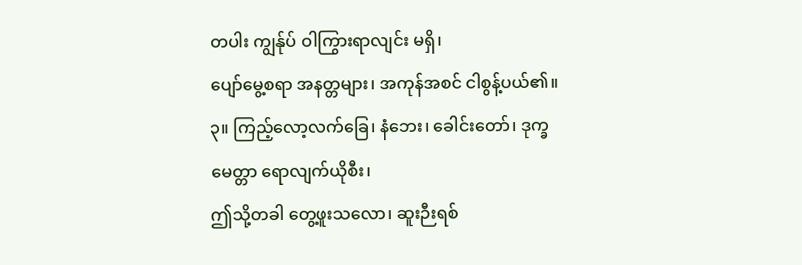တပါး ကျွန်ုပ် ဝါကြွားရာလျင်း မရှိ၊
ပျော်မွေ့စရာ အနတ္တများ၊ အကုန်အစင် ငါစွန့်ပယ်၏။
၃။ ကြည့်လော့လက်ခြေ၊ နံဘေး၊ ခေါင်းတော်၊ ဒုက္ခမေတ္တာ ရောလျက်ယိုစီး၊
ဤသို့တခါ တွေ့ဖူးသလော၊ ဆူးဉီးရစ်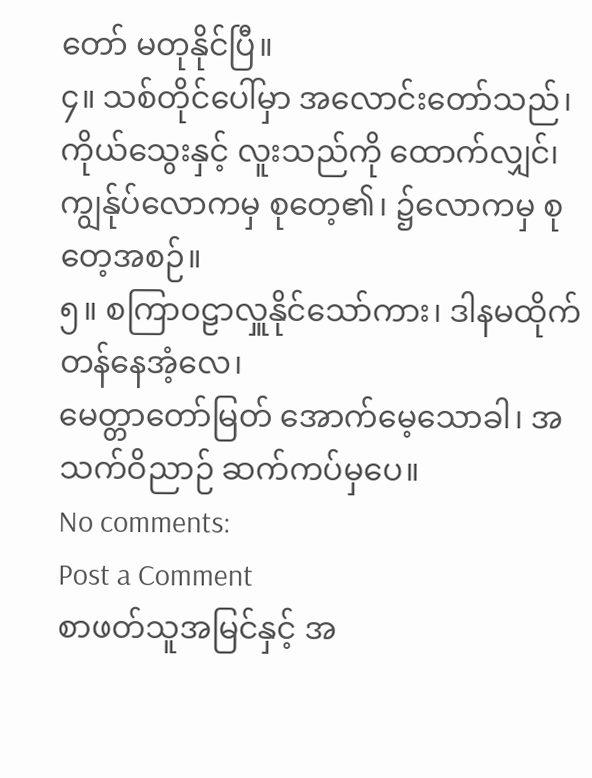တော် မတုနိုင်ပြီ။
၄။ သစ်တိုင်ပေါ်မှာ အလောင်းတော်သည်၊ ကိုယ်သွေးနှင့် လူးသည်ကို ထောက်လျှင်၊
ကျွန်ုပ်လောကမှ စုတေ့၏၊ ၌လောကမှ စုတေ့အစဉ်။
၅။ စကြာဝဠာလှူနိုင်သော်ကား၊ ဒါနမထိုက်တန်နေအံ့လေ၊
မေတ္တာတော်မြတ် အောက်မေ့သောခါ၊ အသက်ဝိညာဉ် ဆက်ကပ်မှပေ။
No comments:
Post a Comment
စာဖတ်သူအမြင်နှင့် အ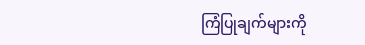ကြံပြုချက်များကို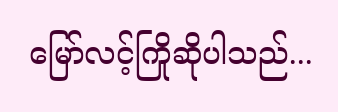မြော်လင့်ကြိုဆိုပါသည်...